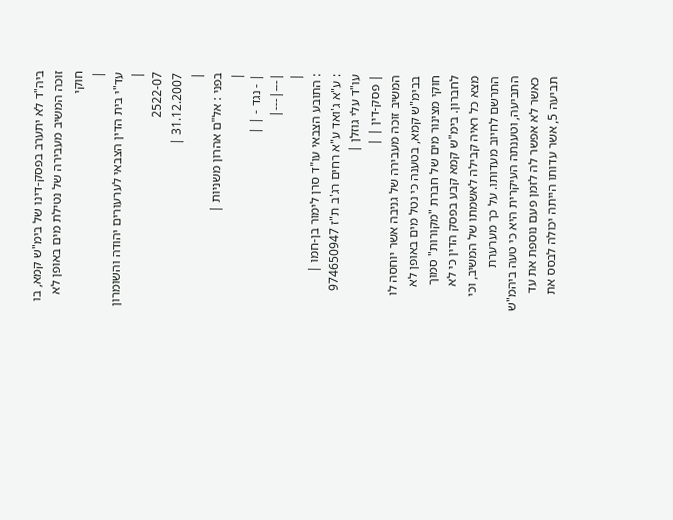ביה"ד לא יתערב בפסק-דינו של בימ"ש קמא, בו זוכה המשיב מעבירה של נטילת מים באופן לא חוקי
|
עד"י בית הדין הצבאי לערעורים יהודה והשומרון |
2522-07
31.12.2007 |
|
בפני : אל"ם אהרון משניות |
|
| - נגד - | |
|---|---|
|
: התובע הצבאי עו"ד סרן לימור בן-חמו |
: ע"א ג'ואד ע"א רחים רג'ב ת"ז 974650947 עו"ד עלי גוזלן |
| פסק-דין | |
המשיב זוכה מעבירה של גניבה אשר יוחסה לו בבימ"ש קמא, בטענה כי נטל מים באופן לא חוקי מצינור מים של חברת "מקורות" סמוך לחברון. בימ"ש קמא קבע בפסק הדין כי לא מצא כל ראיה קבילה לאשמתו של המשיב, וכי התרשם לחיוב מעדותו. על כך מערערת התביעה, וטענתה העיקרית היא כי טעה ביהמ"ש כאשר לא אפשר לה לזמן פעם נוספת את עד תביעה 5, אשר עדותו הייתה יכולה לבסס את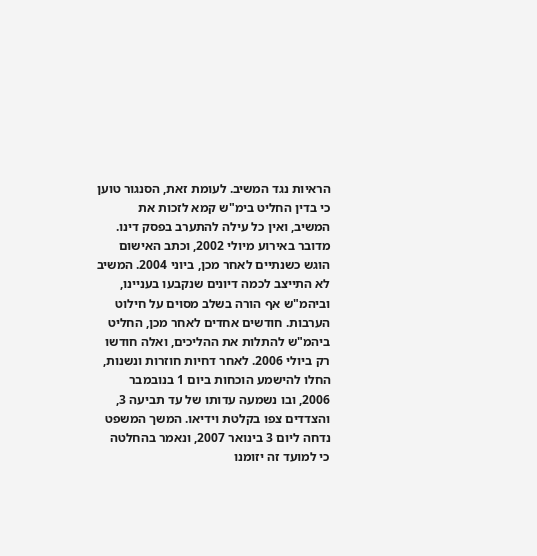הראיות נגד המשיב. לעומת זאת, הסנגור טוען כי בדין החליט בימ"ש קמא לזכות את המשיב, ואין כל עילה להתערב בפסק דינו.
מדובר באירוע מיולי 2002, וכתב האישום הוגש כשנתיים לאחר מכן, ביוני 2004. המשיב לא התייצב לכמה דיונים שנקבעו בעניינו, וביהמ"ש אף הורה בשלב מסוים על חילוט הערבות. חודשים אחדים לאחר מכן, החליט ביהמ"ש להתלות את ההליכים, ואלה חודשו רק ביולי 2006. לאחר דחיות חוזרות ונשנות, החלו להישמע הוכחות ביום 1 בנובמבר 2006, ובו נשמעה עדותו של עד תביעה 3, והצדדים צפו בקלטת וידיאו. המשך המשפט נדחה ליום 3 בינואר 2007, ונאמר בהחלטה כי למועד זה יזומנו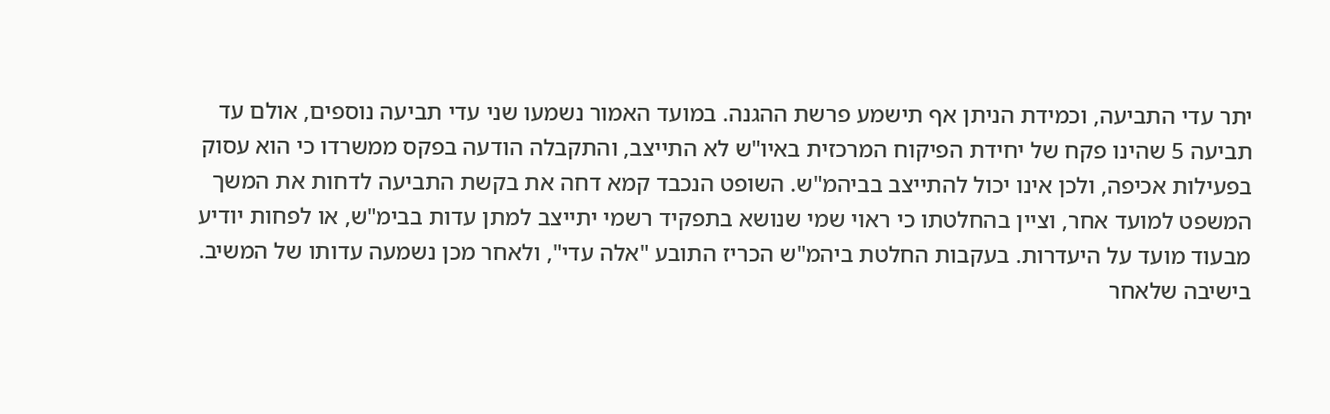יתר עדי התביעה, וכמידת הניתן אף תישמע פרשת ההגנה. במועד האמור נשמעו שני עדי תביעה נוספים, אולם עד תביעה 5 שהינו פקח של יחידת הפיקוח המרכזית באיו"ש לא התייצב, והתקבלה הודעה בפקס ממשרדו כי הוא עסוק בפעילות אכיפה, ולכן אינו יכול להתייצב בביהמ"ש. השופט הנכבד קמא דחה את בקשת התביעה לדחות את המשך המשפט למועד אחר, וציין בהחלטתו כי ראוי שמי שנושא בתפקיד רשמי יתייצב למתן עדות בבימ"ש, או לפחות יודיע מבעוד מועד על היעדרות. בעקבות החלטת ביהמ"ש הכריז התובע "אלה עדי", ולאחר מכן נשמעה עדותו של המשיב. בישיבה שלאחר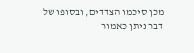מכן סיכמו הצדדים, ובסופו של דבר ניתן כאמור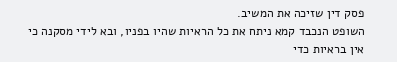פסק דין שזיכה את המשיב.
השופט הנכבד קמא ניתח את כל הראיות שהיו בפניו, ובא לידי מסקנה כי אין בראיות כדי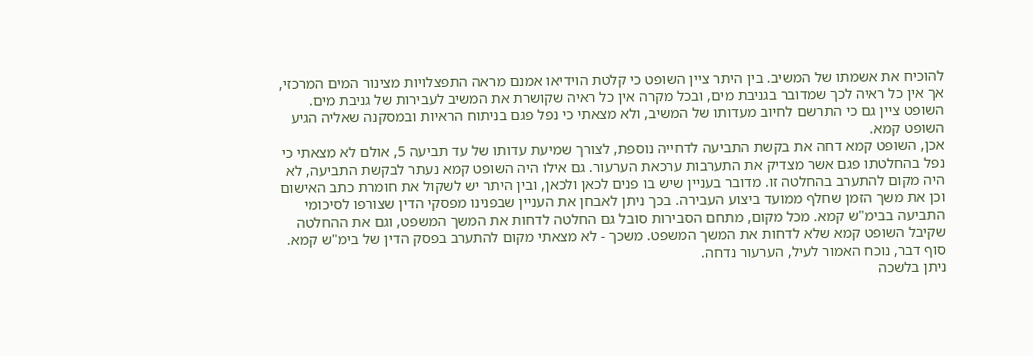להוכיח את אשמתו של המשיב. בין היתר ציין השופט כי קלטת הוידיאו אמנם מראה התפצלויות מצינור המים המרכזי, אך אין כל ראיה לכך שמדובר בגניבת מים, ובכל מקרה אין כל ראיה שקושרת את המשיב לעבירות של גניבת מים. השופט ציין גם כי התרשם לחיוב מעדותו של המשיב, ולא מצאתי כי נפל פגם בניתוח הראיות ובמסקנה שאליה הגיע השופט קמא.
אכן, השופט קמא דחה את בקשת התביעה לדחייה נוספת, לצורך שמיעת עדותו של עד תביעה 5, אולם לא מצאתי כי נפל בהחלטתו פגם אשר מצדיק את התערבות ערכאת הערעור. גם אילו היה השופט קמא נעתר לבקשת התביעה, לא היה מקום להתערב בהחלטה זו. מדובר בעניין שיש בו פנים לכאן ולכאן, ובין היתר יש לשקול את חומרת כתב האישום וכן את משך הזמן שחלף ממועד ביצוע העבירה. בכך ניתן לאבחן את העניין שבפנינו מפסקי הדין שצורפו לסיכומי התביעה בבימ"ש קמא. מכל מקום, מתחם הסבירות סובל גם החלטה לדחות את המשך המשפט, וגם את ההחלטה שקיבל השופט קמא שלא לדחות את המשך המשפט. משכך - לא מצאתי מקום להתערב בפסק הדין של בימ"ש קמא.
סוף דבר, נוכח האמור לעיל, הערעור נדחה.
ניתן בלשכה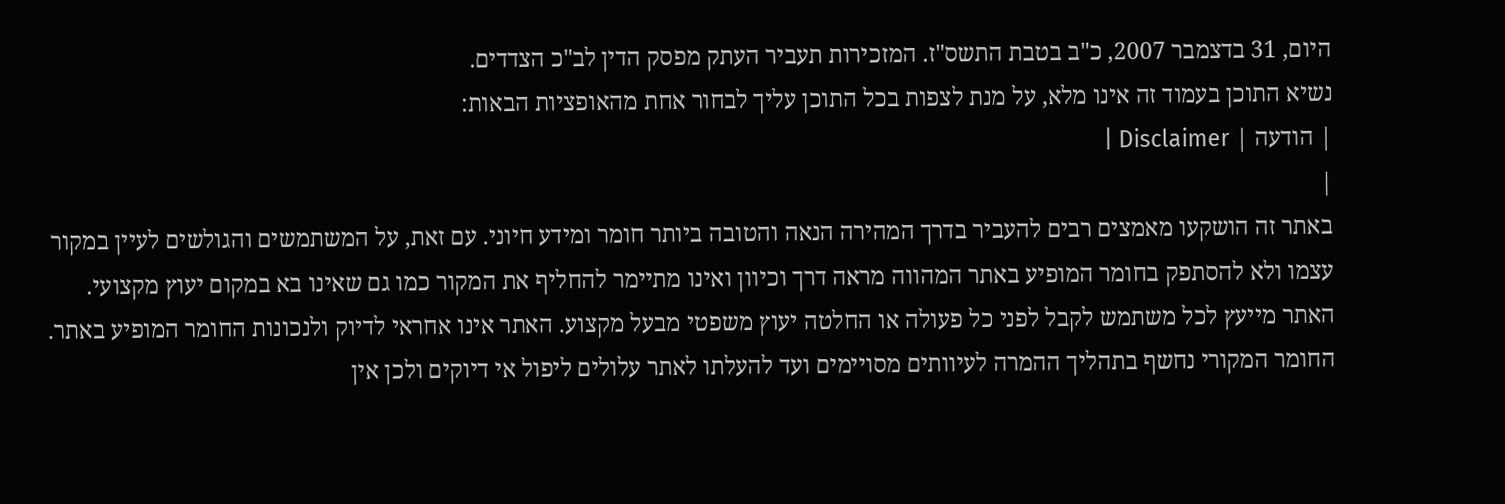היום, 31 בדצמבר 2007, כ"ב בטבת התשס"ז. המזכירות תעביר העתק מפסק הדין לב"כ הצדדים.
נשיא התוכן בעמוד זה אינו מלא, על מנת לצפות בכל התוכן עליך לבחור אחת מהאופציות הבאות:
| הודעה | Disclaimer |
|
באתר זה הושקעו מאמצים רבים להעביר בדרך המהירה הנאה והטובה ביותר חומר ומידע חיוני. עם זאת, על המשתמשים והגולשים לעיין במקור עצמו ולא להסתפק בחומר המופיע באתר המהווה מראה דרך וכיוון ואינו מתיימר להחליף את המקור כמו גם שאינו בא במקום יעוץ מקצועי. האתר מייעץ לכל משתמש לקבל לפני כל פעולה או החלטה יעוץ משפטי מבעל מקצוע. האתר אינו אחראי לדיוק ולנכונות החומר המופיע באתר. החומר המקורי נחשף בתהליך ההמרה לעיוותים מסויימים ועד להעלתו לאתר עלולים ליפול אי דיוקים ולכן אין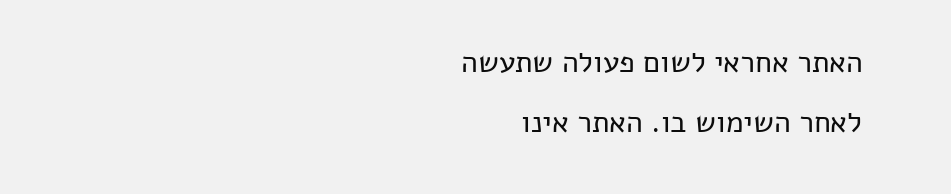האתר אחראי לשום פעולה שתעשה לאחר השימוש בו. האתר אינו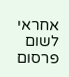אחראי לשום פרסום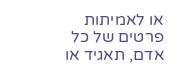או לאמיתות פרטים של כל אדם, תאגיד או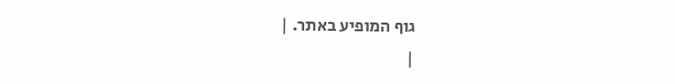גוף המופיע באתר. |
|